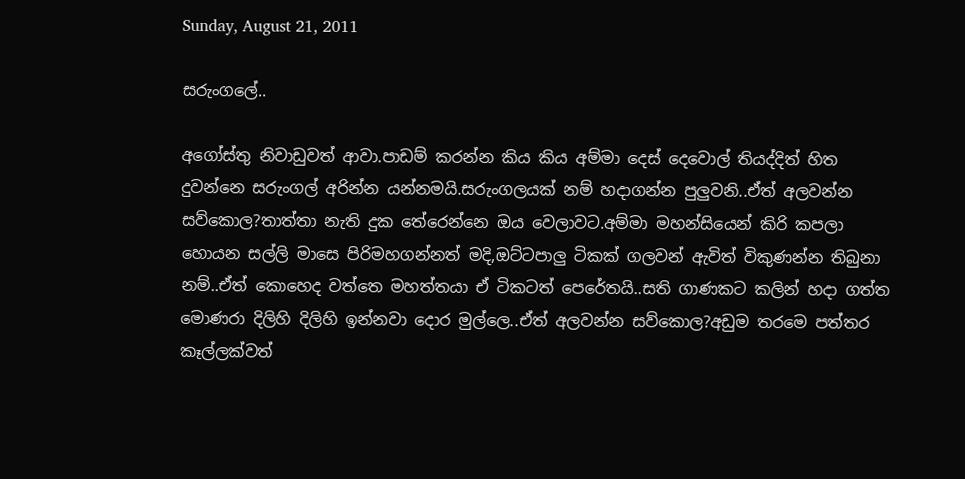Sunday, August 21, 2011

සරුංගලේ..

අගෝස්තු නිවාඩුවත් ආවා.පාඩම් කරන්න කිය කිය අම්මා දෙස් දෙවොල් තියද්දිත් හිත දුවන්නෙ සරුංගල් අරින්න යන්නමයි.සරුංගලයක් නම් හදාගන්න පුලුවනි..ඒත් අලවන්න සව්කොල?තාත්තා නැති දුක තේරෙන්නෙ ඔය වෙලාවට.අම්මා මහන්සියෙන් කිරි කපලා හොයන සල්ලි මාසෙ පිරිමහගන්නත් මදි,ඔට්ටපාලු ටිකක් ගලවන් ඇවිත් විකුණන්න තිබුනා නම්..ඒත් කොහෙද වත්තෙ මහත්තයා ඒ ටිකටත් පෙරේතයි..සති ගාණකට කලින් හදා ගත්ත මොණරා දිලිහි දිලිහි ඉන්නවා දොර මුල්ලෙ..ඒත් අලවන්න සව්කොල?අඩුම තරමෙ පත්තර කෑල්ලක්වත්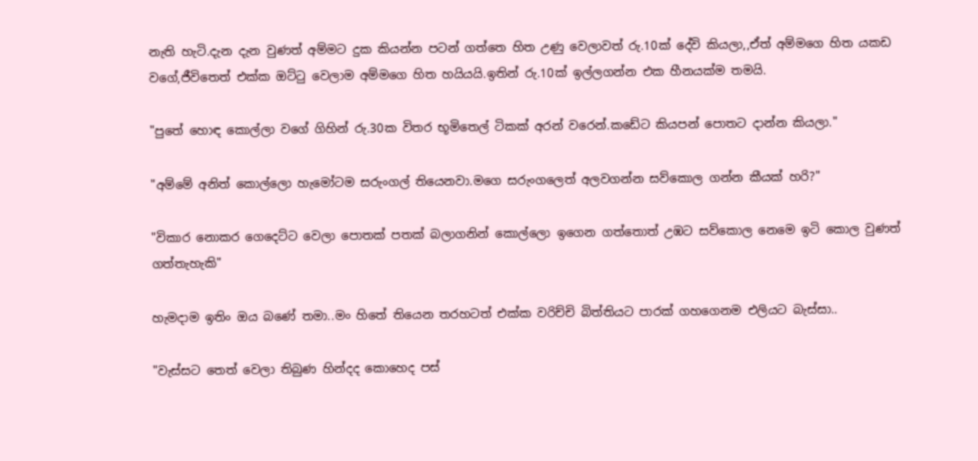නැති හැටි.දැන දැන වුණත් අම්මට දුක කියන්න පටන් ගත්තෙ හිත උණු වෙලාවත් රු.10ක් දේවි කියලා,,ඒත් අම්මගෙ හිත යකඩ වගේ,ජීවිතෙත් එක්ක ඔට්‍ටු වෙලාම අම්මගෙ හිත හයියයි.ඉතින් රු.10ක් ඉල්ලගන්න එක හීනයක්ම තමයි.

"පුතේ හොඳ කොල්ලා වගේ ගිහින් රු.30ක විතර භූමිතෙල් ටිකක් අරන් වරෙන්.කඩේට කියපන් පොතට දාන්න කියලා."

"අම්මේ අනිත් කොල්ලො හැමෝටම සරුංගල් තියෙනවා.මගෙ සරුංගලෙත් අලවගන්න සව්කොල ගන්න කීයක් හරි?"

"විකාර නොකර ගෙදෙට්ට වෙලා පොතක් පතක් බලාගනින් කොල්ලො ඉගෙන ගත්තොත් උඹට සව්කොල නෙමෙ ඉටි කොල වුණත් ගත්තැහැකි"

හැමදාම ඉතිං ඔය බණේ තමා..මං හිතේ තියෙන තරහටත් එක්ක වරිච්චි බිත්තියට පාරක් ගහගෙනම එලියට බැස්සා..

"වැස්සට තෙත් වෙලා තිබුණ හින්දද කොහෙද පස්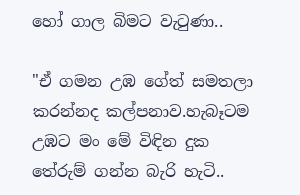හෝ ගාල බිමට වැ‍ටුණා..

"ඒ ගමන උඹ ගේත් සමතලා කරන්නද කල්පනාව.හැබෑටම උඹට මං මේ විඳින දුක තේරුම් ගන්න බැරි හැටි..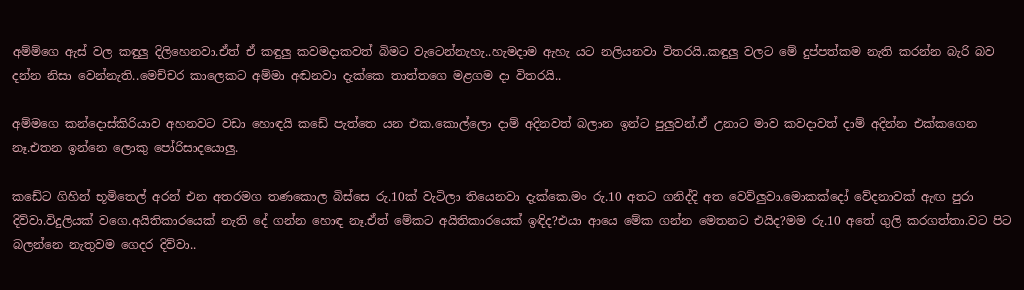අම්ම්ගෙ ඇස් වල කඳුලු දිලිහෙනවා.ඒත් ඒ කඳුලු කවමදාකවත් බිමට වැටෙන්නැහැ..හැමදාම ඇහැ යට නලියනවා විතරයි..කඳුලු වලට මේ දුප්පත්කම නැති කරන්න බැරි බව දන්න නිසා වෙන්නැති..මෙච්චර කාලෙකට අම්මා අඬනවා දැක්කෙ තාත්තගෙ මළගම දා විතරයි..

අම්මගෙ කන්දොස්කිරියාව අහනවට වඩා හොඳයි කඩේ පැත්තෙ යන එක.කොල්ලො දාම් අදිනවත් බලාන ඉන්ට පුලුවන්.ඒ උනාට මාව කවදාවත් දාම් අදින්න එක්කගෙන නෑ.එතන ඉන්නෙ ලොකු පෝරිසාදයොලු.

කඩේට ගිහින් භූමිතෙල් අරන් එන අතරමග තණකොල බිස්සෙ රු.10ක් වැටිලා තියෙනවා දැක්කෙ.මං රු.10 අතට ගනිද්දි අත වෙව්ලුවා.මොකක්දෝ වේදනාවක් ඇඟ පුරා දිව්වා.විදුලියක් වගෙ.අයිතිකාරයෙක් නැති දේ ගන්න හොඳ නෑ.ඒත් මේකට අයිතිකාරයෙක් ඉඳිද?එයා ආයෙ මේක ගන්න මෙතනට එයිද?මම රු.10 අතේ ගුලි කරගත්තා.වට පිට බලන්නෙ නැතුවම ගෙදර දිව්වා..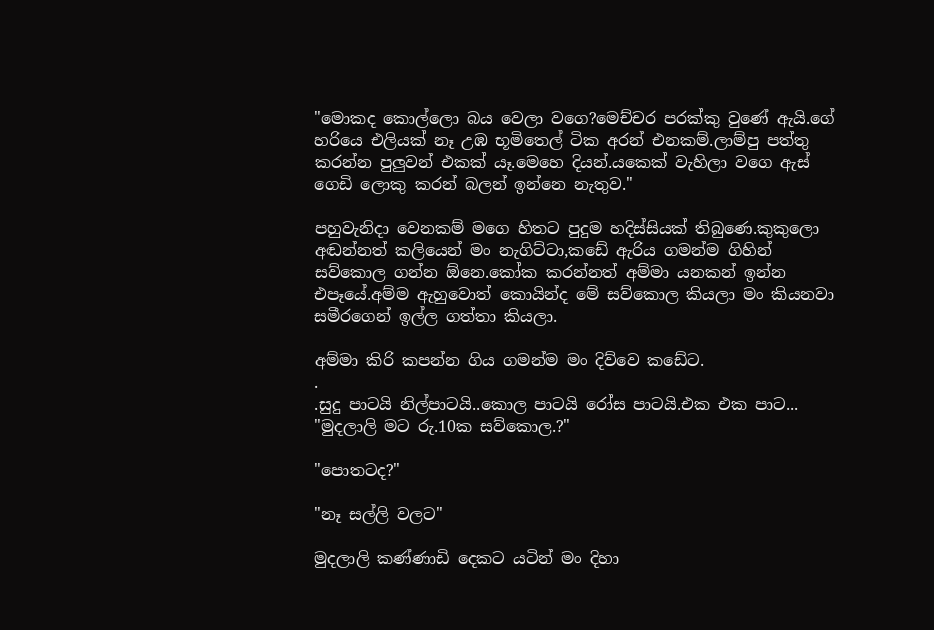"මොකද කොල්ලො බය වෙලා වගෙ?මෙච්චර පරක්කු වුණේ ඇයි.ගේ හරියෙ එලියක් නෑ උඹ භූමිතෙල් ටික අරන් එනකම්.ලාම්පු පත්තු කරන්න පුලුවන් එකක් යෑ.මෙහෙ දියන්.යකෙක් වැහිලා වගෙ ඇස් ගෙඩි ලොකු කරන් බලන් ඉන්නෙ නැතුව."

පහුවැනිදා වෙනකම් මගෙ හිතට පුදුම හදිස්සියක් තිබුණෙ.කුකුලො අඬන්නත් කලියෙන් මං නැගිට්ටා,කඩේ ඇරිය ගමන්ම ගිහින් සව්කොල ගන්න ඕනෙ.කෝක කරන්නත් අම්මා යනකන් ඉන්න එපෑයේ.අම්ම ඇහුවොත් කොයින්ද මේ සව්කොල කියලා මං කියනවා සමීරගෙන් ඉල්ල ගත්තා කියලා.

අම්මා කිරි කපන්න ගිය ගමන්ම මං දිව්වෙ කඩේට.
.
.සුදු පාටයි නිල්පාටයි..කොල පාටයි රෝස පාටයි.එක එක පාට...
"මුදලාලි මට රු.10ක සව්කොල.?"

"පොතටද?"

"නෑ සල්ලි වලට"

මුදලාලි කණ්ණාඩි දෙකට යටින් මං දිහා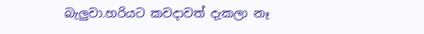බැලුවා.හරියට කවදාවත් දැකලා නෑ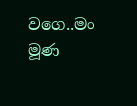වගෙ..මං මූණ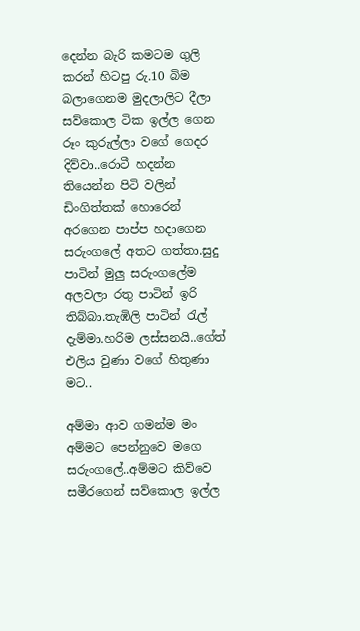දෙන්න බැරි කමටම ගුලි කරන් හිටපු රු.10 බිම බලාගෙනම මුදලාලිට දීලා සව්කොල ටික ඉල්ල ගෙන රූං කුරුල්ලා වගේ ගෙදර දිව්වා..රොටී හදන්න තියෙන්න පිටි වලින් ඩිංගිත්තක් හොරෙන් අරගෙන පාප්ප හදාගෙන සරුංගලේ අතට ගත්තා.සුදු පාටින් මුලු සරුංගලේම අලවලා රතු පාටින් ඉරි තිබ්බා.තැඹිලි පාටින් ‍රැල් දැම්මා.හරිම ලස්සනයි..ගේත් එලිය වුණා වගේ හිතුණා මට..

අම්මා ආව ගමන්ම මං අම්මට පෙන්නුවෙ මගෙ සරුංගලේ..අම්මට කිව්වෙ සමීරගෙන් සව්කොල ඉල්ල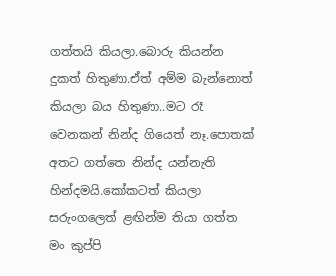ගත්තයි කියලා.බොරු කියන්න දුකත් හිතුණා.ඒත් අම්ම බැන්නොත් කියලා බය හිතුණා..මට රෑ වෙනකන් නින්ද ගියෙත් නෑ.පොතක් අතට ගත්තෙ නින්ද යන්නැති හින්දමයි.කෝකටත් කියලා සරුංගලෙත් ළඟින්ම තියා ගත්ත මං කුප්පි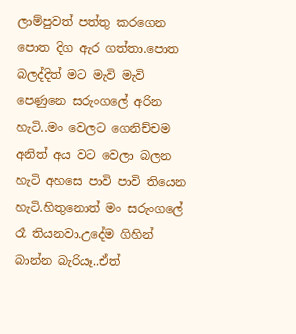ලාම්පුවත් පත්තු කරගෙන පොත දිග ඇර ගත්තා.පොත බලද්දිත් මට මැවි මැවි පෙණුනෙ සරුංගලේ අරින හැටි..මං වෙලට ගෙනිච්චම අනිත් අය වට වෙලා බලන හැටි අහසෙ පාවි පාවි තියෙන හැටි.හිතුනොත් මං සරුංගලේ රෑ තියනවා.උදේම ගිහින් බාන්න බැරියෑ..ඒත්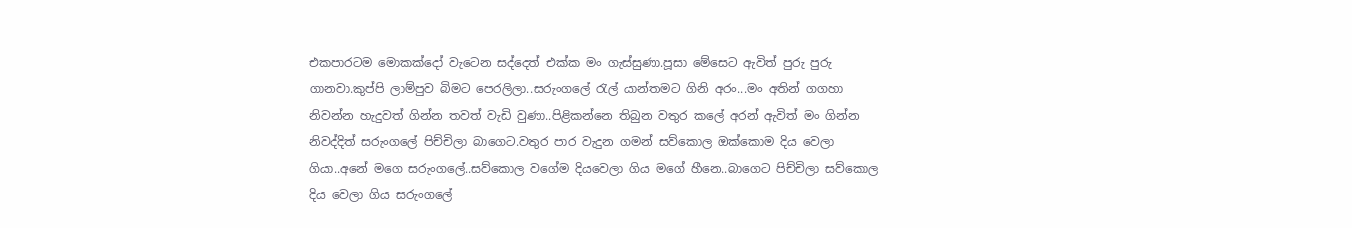එකපාරටම මොකක්දෝ වැටෙන සද්දෙත් එක්ක මං ගැස්සුණා.පූසා මේසෙට ඇවිත් පුරු පුරු ගානවා.කුප්පි ලාම්පුව බිමට පෙරලිලා..සරුංගලේ ‍රැල් යාන්තමට ගිනි අරං...මං අතින් ගගහා නිවන්න හැදුවත් ගින්න තවත් වැඩි වුණා..පිළිකන්නෙ තිබුන වතුර කලේ අරන් ඇවිත් මං ගින්න නිවද්දිත් සරුංගලේ පිච්චිලා බාගෙට.වතුර පාර වැදුන ගමන් සව්කොල ඔක්කොම දිය වෙලා ගියා..අනේ මගෙ සරුංගලේ..සව්කොල වගේම දියවෙලා ගිය මගේ හීනෙ..බාගෙට පිච්චිලා සව්කොල දිය වෙලා ගිය සරුංගලේ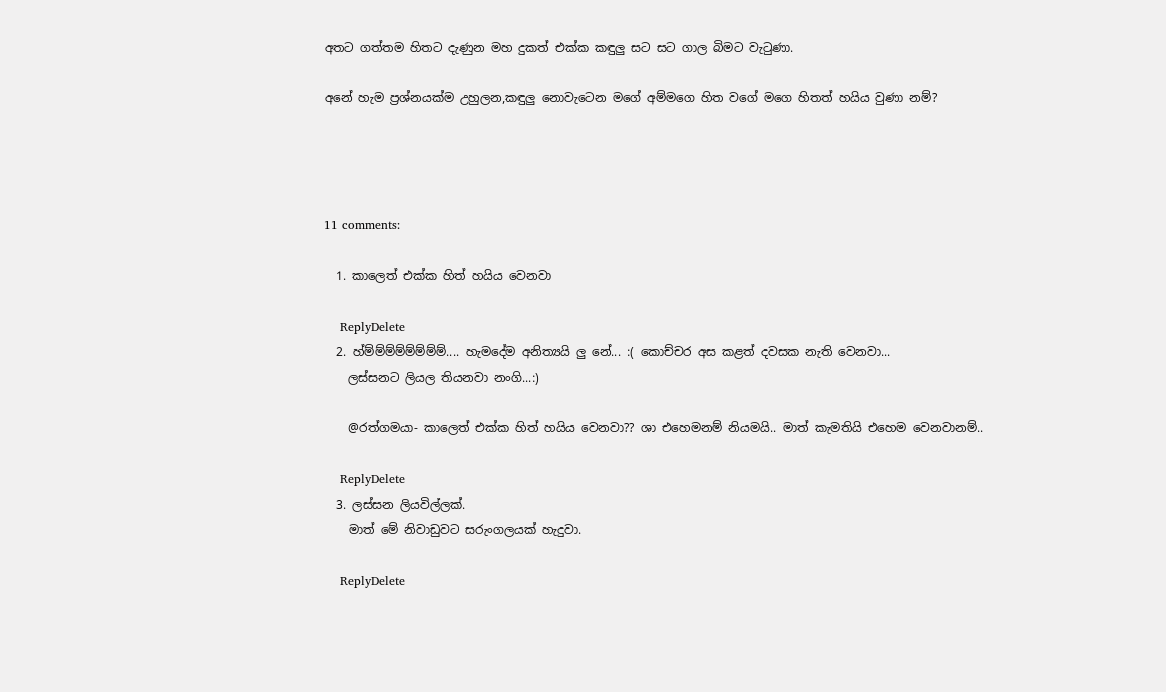අතට ගත්තම හිතට දැණුන මහ දුකත් එක්ක කඳුලු සට සට ගාල බිමට වැ‍ටුණා.

අනේ හැම ප්‍රශ්නයක්ම උහුලන,කඳුලු නොවැටෙන මගේ අම්මගෙ හිත වගේ මගෙ හිතත් හයිය වුණා නම්?




11 comments:

  1. කාලෙත් එක්ක හිත් හයිය වෙනවා

    ReplyDelete
  2. හ්ම්ම්ම්ම්ම්ම්ම්ම්.... හැමදේම අනිත්‍යයි ලු නේ... :( කොච්චර අස කළත් දවසක නැති වෙනවා...
    ලස්සනට ලියල තියනවා නංගි...:)

    @රත්ගමයා- කාලෙත් එක්ක හිත් හයිය වෙනවා?? ශා එහෙමනම් නියමයි.. මාත් කැමතියි එහෙම වෙනවානම්..

    ReplyDelete
  3. ලස්සන ලියවිල්ලක්.
    මාත් මේ නිවාඩුවට සරුංගලයක් හැදුවා.

    ReplyDelete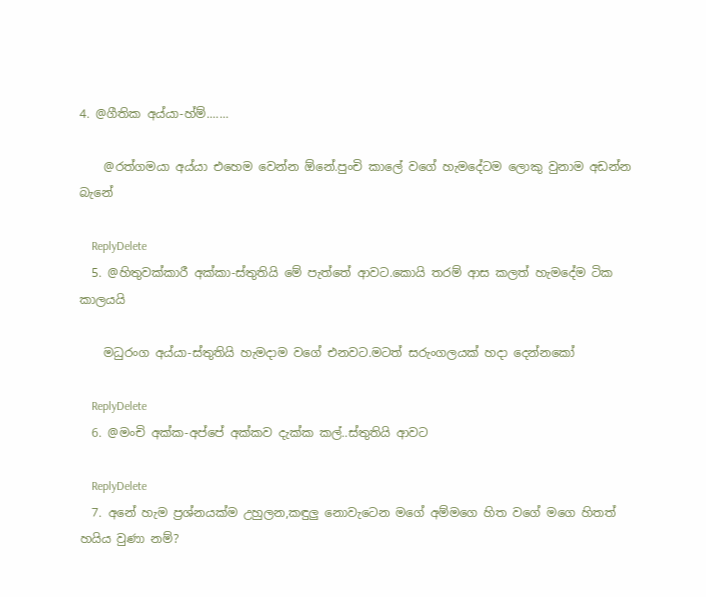4. @ගීතික අය්යා-හ්ම්.......

    @රත්ගමයා අය්යා එහෙම වෙන්න ඕනේ.පුංචි කාලේ වගේ හැමදේටම ලොකු වුනාම අඩන්න බැනේ

    ReplyDelete
  5. @හිතුවක්කාරී අක්කා-ස්තුතියි මේ පැත්තේ ආවට.කොයි තරම් ආස කලත් හැමදේම ටික කාලයයි

    මධුරංග අය්යා-ස්තුතියි හැමදාම වගේ එනවට.මටත් සරුංගලයක් හදා දෙන්නකෝ

    ReplyDelete
  6. @මංචි අක්ක-අප්පේ අක්කව දැක්ක කල්..ස්තුතියි ආවට

    ReplyDelete
  7. අනේ හැම ප්‍රශ්නයක්ම උහුලන,කඳුලු නොවැටෙන මගේ අම්මගෙ හිත වගේ මගෙ හිතත් හයිය වුණා නම්?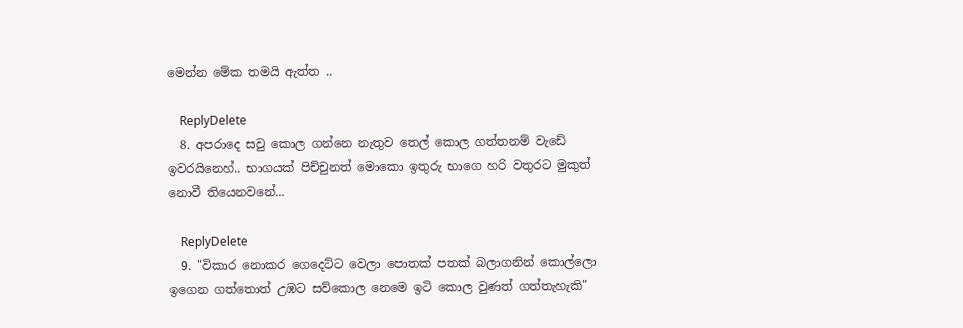මෙන්න මේක තමයි ඇත්ත ..

    ReplyDelete
  8. අපරාදෙ සවු කොල ගන්නෙ නැතුව තෙල් කොල ගත්තනම් වැඩේ ඉවරයිනෙහ්.. භාගයක් පිච්චුනත් මොකො ඉතුරු භාගෙ හරි වතුරට මුකුත් නොවී තියෙනවනේ...

    ReplyDelete
  9. "විකාර නොකර ගෙදෙට්ට වෙලා පොතක් පතක් බලාගනින් කොල්ලො ඉගෙන ගත්තොත් උඹට සව්කොල නෙමෙ ඉටි කොල වුණත් ගත්තැහැකි"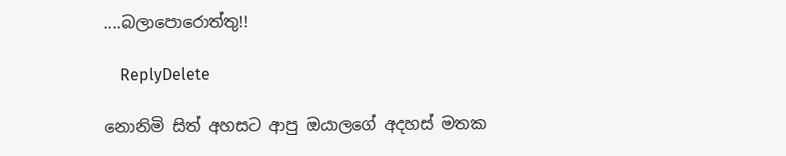....බලාපොරොත්තු!!

    ReplyDelete

නොනිමි සිත් අහසට ආපු ඔයාලගේ අදහස් මතක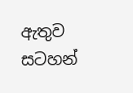ඇතුව සටහන්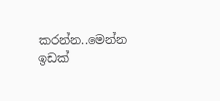කරන්න..මෙන්න ඉඩක්